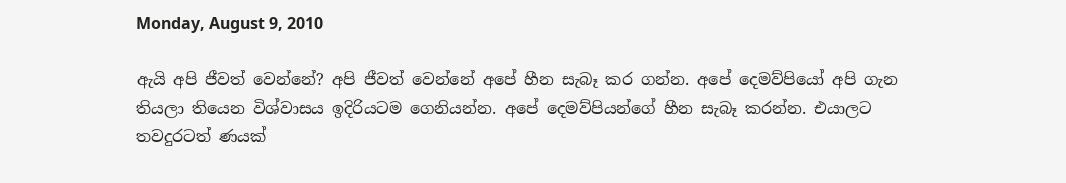Monday, August 9, 2010

ඇයි අපි ජීවත් වෙන්නේ? අපි ජීවත් වෙන්නේ අපේ හීන සැබෑ කර ගන්න. අපේ දෙමව්පියෝ අපි ගැන තියලා තියෙන විශ්වාසය ඉදිරියටම ගෙනියන්න. අපේ දෙමව්පියන්ගේ හීන සැබෑ කරන්න. එයාලට තවදුරටත් ණයක්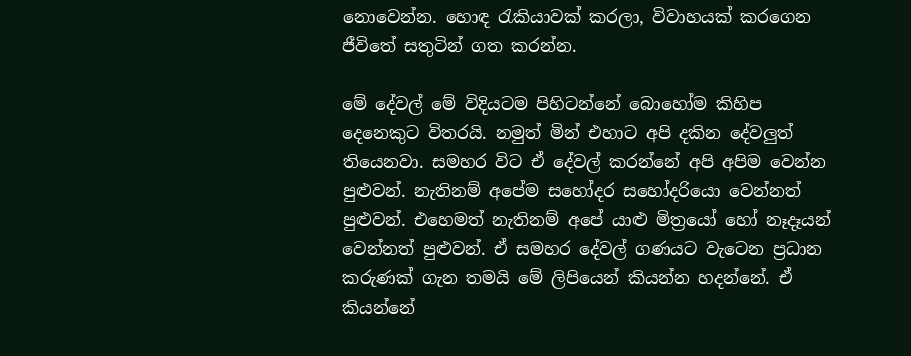නොවෙන්න. හොඳ රැකියාවක් කරලා, විවාහයක් කරගෙන ජීවිතේ සතුටින් ගත කරන්න.

මේ දේවල් මේ විදියටම පිහිටන්නේ බොහෝම කිහිප දෙනෙකුට විතරයි. නමුත් මින් එහාට අපි දකින දේවලුත් තියෙනවා. සමහර විට ඒ දේවල් කරන්නේ අපි අපිම වෙන්න පුළුවන්. නැතිනම් අපේම සහෝදර සහෝදරියො වෙන්නත් පුළුවන්. එහෙමත් නැතිනම් අපේ යාළු මිත්‍රයෝ හෝ නෑදෑයන් වෙන්නත් පුළුවන්. ඒ සමහර දේවල් ගණයට වැටෙන ප්‍රධාන කරුණක් ගැන තමයි මේ ලිපියෙන් කියන්න හදන්නේ. ඒ කියන්නේ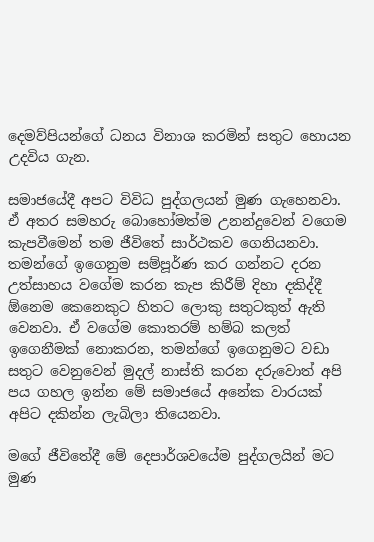දෙමව්පියන්ගේ ධනය විනාශ කරමින් සතුට හොයන උදවිය ගැන.

සමාජයේදී අපට විවිධ පුද්ගලයන් මුණ ගැහෙනවා. ඒ අතර සමහරු බොහෝමත්ම උනන්දුවෙන් වගෙම කැපවීමෙන් තම ජීවිතේ සාර්ථකව ගෙනියනවා. තමන්ගේ ඉගෙනුම සම්පූර්ණ කර ගන්නට දරන උත්සාහය වගේම කරන කැප කිරීම් දිහා දකිද්දී ඕනෙම කෙනෙකුට හිතට ලොකු සතුටකුත් ඇති වෙනවා. ඒ වගේම කොතරම් හම්බ කලත් ඉගෙනීමක් නොකරන, තමන්ගේ ඉගෙනුමට වඩා සතුට වෙනුවෙන් මුදල් නාස්ති කරන දරුවොත් අපි පය ගහල ඉන්න මේ සමාජයේ අනේක වාරයක් අපිට දකින්න ලැබිලා තියෙනවා.

මගේ ජීවිතේදී මේ දෙපාර්ශවයේම පුද්ගලයින් මට මුණ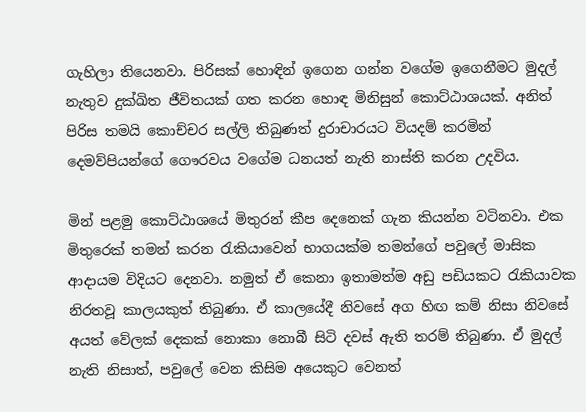ගැහිලා තියෙනවා. පිරිසක් හොඳින් ඉගෙන ගන්න වගේම ඉගෙනීමට මුදල් නැතුව දුක්ඛිත ජීවිතයක් ගත කරන හොඳ මිනිසුන් කොට්ඨාශයක්. අනිත් පිරිස තමයි කොච්චර සල්ලි තිබුණත් දුරාචාරයට වියදම් කරමින් දෙමව්පියන්ගේ ගෞරවය වගේම ධනයත් නැති නාස්ති කරන උදවිය.

මින් පළමු කොට්ඨාශයේ මිතුරන් කීප දෙනෙක් ගැන කියන්න වටිනවා. එක මිතුරෙක් තමන් කරන රැකියාවෙන් භාගයක්ම තමන්ගේ පවුලේ මාසික ආදායම විදියට දෙනවා. නමුත් ඒ කෙනා ඉතාමත්ම අඩු පඩියකට රැකියාවක නිරතවූ කාලයකුත් තිබුණා. ඒ කාලයේදී නිවසේ අග හිඟ කම් නිසා නිවසේ අයත් වේලක් දෙකක් නොකා නොබී සිටි දවස් ඇති තරම් තිබුණා. ඒ මුදල් නැති නිසාත්, පවුලේ වෙන කිසිම අයෙකුට වෙනත්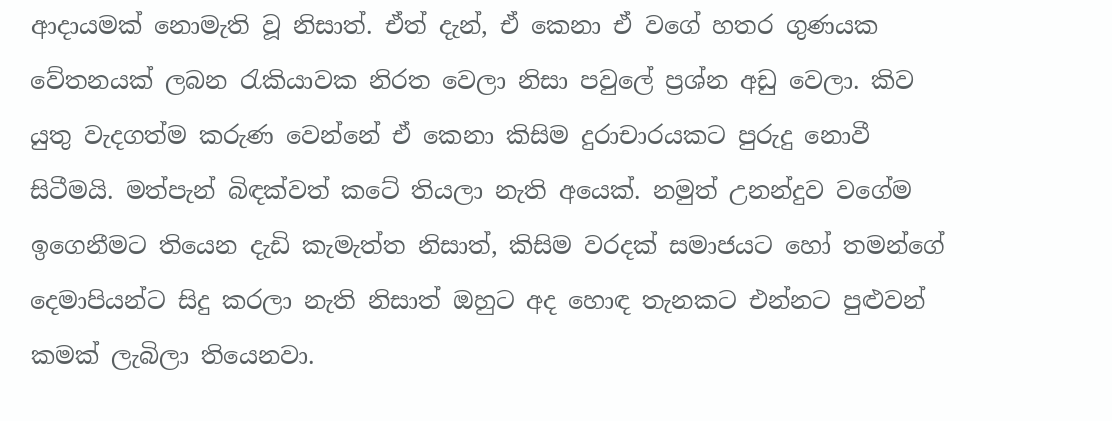ආදායමක් නොමැති වූ නිසාත්. ඒත් දැන්, ඒ කෙනා ඒ වගේ හතර ගුණයක වේතනයක් ලබන රැකියාවක නිරත වෙලා නිසා පවුලේ ප්‍රශ්න අඩු වෙලා. කිව යුතු වැදගත්ම කරුණ වෙන්නේ ඒ කෙනා කිසිම දුරාචාරයකට පුරුදු නොවී සිටීමයි. මත්පැන් බිඳක්වත් කටේ තියලා නැති අයෙක්. නමුත් උනන්දුව වගේම ඉගෙනීමට තියෙන දැඩි කැමැත්ත නිසාත්, කිසිම වරදක් සමාජයට හෝ තමන්ගේ දෙමාපියන්ට සිදු කරලා නැති නිසාත් ඔහුට අද හොඳ තැනකට එන්නට පුළුවන් කමක් ලැබිලා තියෙනවා.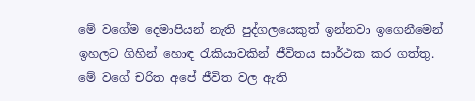මේ වගේම දෙමාපියන් නැති පුද්ගලයෙකුත් ඉන්නවා ඉගෙනීමෙන් ඉහලට ගිහින් හොඳ රැකියාවකින් ජීවිතය සාර්ථක කර ගත්තු. මේ වගේ චරිත අපේ ජීවිත වල ඇති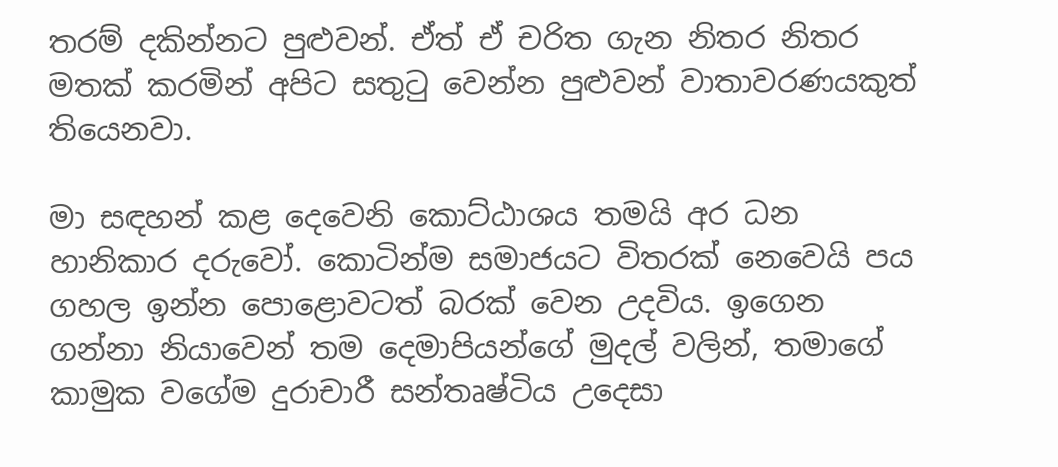තරම් දකින්නට පුළුවන්. ඒත් ඒ චරිත ගැන නිතර නිතර මතක් කරමින් අපිට සතුටු වෙන්න පුළුවන් වාතාවරණයකුත් තියෙනවා.

මා සඳහන් කළ දෙවෙනි කොට්ඨාශය තමයි අර ධන හානිකාර දරුවෝ. කොටින්ම සමාජයට විතරක් නෙවෙයි පය ගහල ඉන්න පොළොවටත් බරක් වෙන උදවිය. ඉගෙන ගන්නා නියාවෙන් තම දෙමාපියන්ගේ මුදල් වලින්, තමාගේ කාමුක වගේම දුරාචාරී සන්තෘෂ්ටිය උදෙසා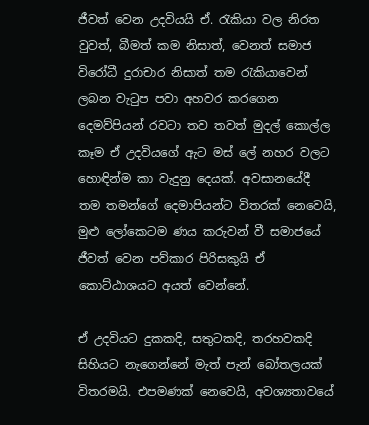ජීවත් වෙන උදවියයි ඒ. රැකියා වල නිරත වුවත්, බීමත් කම නිසාත්, වෙනත් සමාජ විරෝධී දුරාචාර නිසාත් තම රැකියාවෙන් ලබන වැටුප පවා අහවර කරගෙන දෙමව්පියන් රවටා තව තවත් මුදල් කොල්ල කෑම ඒ උදවියගේ ඇට මස් ලේ නහර වලට හොඳින්ම කා වැදුනු දෙයක්. අවසානයේදී තම තමන්ගේ දෙමාපියන්ට විතරක් නෙවෙයි, මුළු ලෝකෙටම ණය කරුවන් වී සමාජයේ ජීවත් වෙන පව්කාර පිරිසකුයි ඒ කොට්ඨාශයට අයත් වෙන්නේ.

ඒ උදවියට දුකකදි, සතුටකදි, තරහවකදි සිහියට නැගෙන්නේ මැත් පැන් බෝතලයක් විතරමයි. එපමණක් නෙවෙයි, අවශ්‍යතාවයේ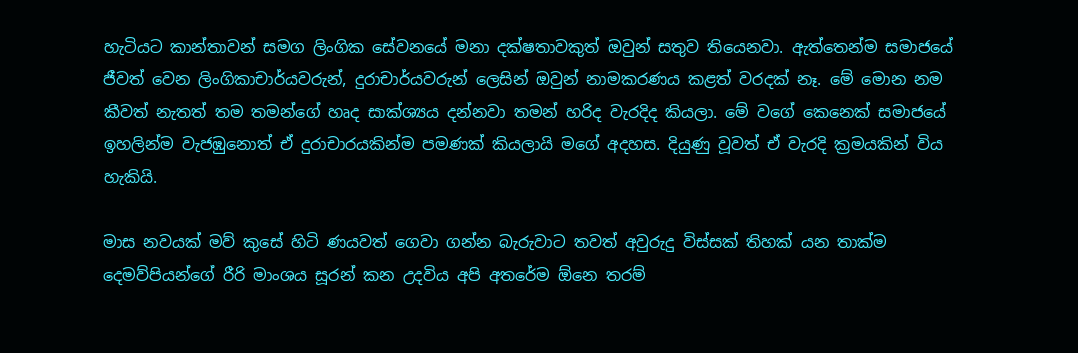හැටියට කාන්තාවන් සමග ලිංගික සේවනයේ මනා දක්ෂතාවකුත් ඔවුන් සතුව තියෙනවා. ඇත්තෙන්ම සමාජයේ ජීවත් වෙන ලිංගිකාචාර්යවරුන්, දුරාචාර්යවරුන් ලෙසින් ඔවුන් නාමකරණය කළත් වරදක් නෑ. මේ මොන නම කීවත් නැතත් තම තමන්ගේ හෘද සාක්ශ්‍යය දන්නවා තමන් හරිද වැරදිද කියලා. මේ වගේ කෙනෙක් සමාජයේ ඉහලින්ම වැජඹුනොත් ඒ දුරාචාරයකින්ම පමණක් කියලායි මගේ අදහස. දියුණු වූවත් ඒ වැරදි ක්‍රමයකින් විය හැකියි.

මාස නවයක් මව් කුසේ හිටි ණයවත් ගෙවා ගන්න බැරුවාට තවත් අවුරුදු විස්සක් තිහක් යන තාක්ම දෙමව්පියන්ගේ රීරි මාංශය සූරන් කන උදවිය අපි අතරේම ඕනෙ තරම්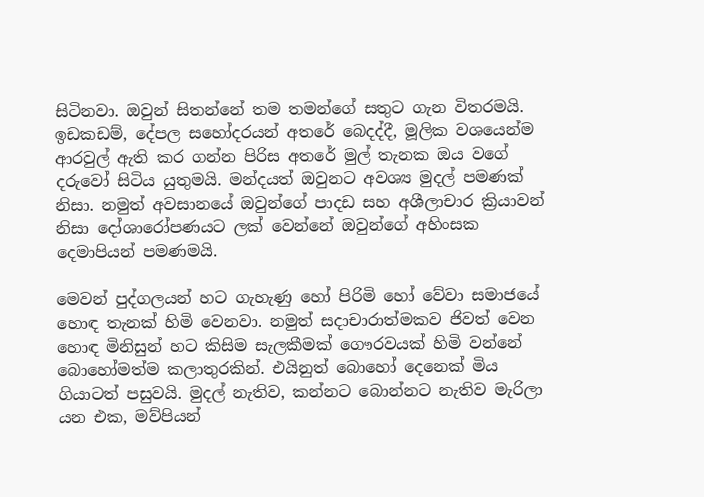සිටිනවා. ඔවුන් සිතන්නේ තම තමන්ගේ සතුට ගැන විතරමයි. ඉඩකඩම්, දේපල සහෝදරයන් අතරේ බෙදද්දී, මූලික වශයෙන්ම ආරවුල් ඇති කර ගන්න පිරිස අතරේ මුල් තැනක ඔය වගේ දරුවෝ සිටිය යුතුමයි. මන්දයත් ඔවුනට අවශ්‍ය මුදල් පමණක් නිසා. නමුත් අවසානයේ ඔවුන්ගේ පාදඩ සහ අශීලාචාර ක්‍රියාවන් නිසා දෝශාරෝපණයට ලක් වෙන්නේ ඔවුන්ගේ අහිංසක දෙමාපියන් පමණමයි.

මෙවන් පුද්ගලයන් හට ගැහැණු හෝ පිරිමි හෝ වේවා සමාජයේ හොඳ තැනක් හිමි වෙනවා. නමුත් සදාචාරාත්මකව ජිවත් වෙන හොඳ මිනිසුන් හට කිසිම සැලකීමක් ගෞරවයක් හිමි වන්නේ බොහෝමත්ම කලාතුරකින්. එයිනුත් බොහෝ දෙනෙක් මිය ගියාටත් පසුවයි. මුදල් නැතිව, කන්නට බොන්නට නැතිව මැරිලා යන එක, මව්පියන්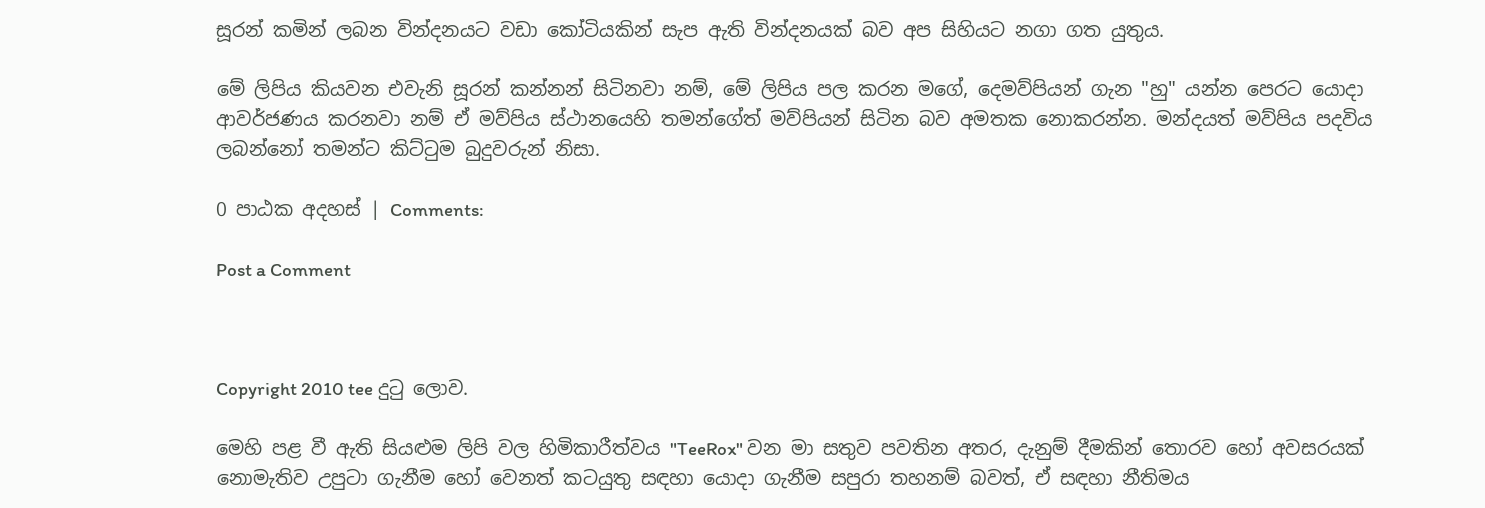සූරන් කමින් ලබන වින්දනයට වඩා කෝටියකින් සැප ඇති වින්දනයක් බව අප සිහියට නගා ගත යුතුය.

මේ ලිපිය කියවන එවැනි සූරන් කන්නන් සිටිනවා නම්, මේ ලිපිය පල කරන මගේ, දෙමව්පියන් ගැන "හු" යන්න පෙරට යොදා ආවර්ජණය කරනවා නම් ඒ මව්පිය ස්ථානයෙහි තමන්ගේත් මව්පියන් සිටින බව අමතක නොකරන්න. මන්දයත් මව්පිය පදවිය ලබන්නෝ තමන්ට කිට්ටුම බුදුවරුන් නිසා.

0 පාඨක අදහස් | Comments:

Post a Comment



Copyright 2010 tee දුටු ලොව.

මෙහි පළ වී ඇති සියළුම ලිපි වල හිමිකාරීත්වය "TeeRox" වන මා සතුව පවතින අතර, දැනුම් දීමකින් තොරව හෝ අවසරයක් නොමැතිව උපුටා ගැනීම හෝ වෙනත් කටයුතු සඳහා යොදා ගැනීම සපුරා තහනම් බවත්, ඒ සඳහා නීතිමය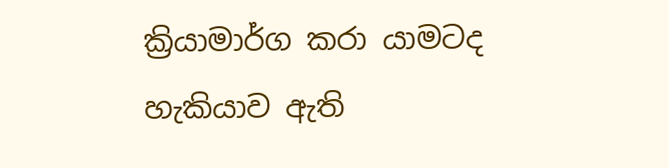ක්‍රියාමාර්ග කරා යාමටද හැකියාව ඇති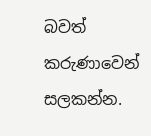බවත් කරුණාවෙන් සලකන්න.